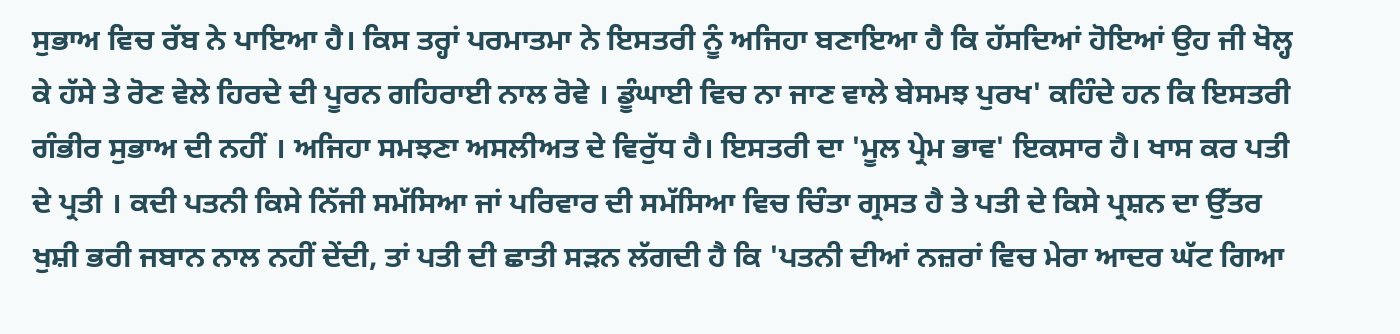ਸੁਭਾਅ ਵਿਚ ਰੱਬ ਨੇ ਪਾਇਆ ਹੈ। ਕਿਸ ਤਰ੍ਹਾਂ ਪਰਮਾਤਮਾ ਨੇ ਇਸਤਰੀ ਨੂੰ ਅਜਿਹਾ ਬਣਾਇਆ ਹੈ ਕਿ ਹੱਸਦਿਆਂ ਹੋਇਆਂ ਉਹ ਜੀ ਖੋਲ੍ਹ ਕੇ ਹੱਸੇ ਤੇ ਰੋਣ ਵੇਲੇ ਹਿਰਦੇ ਦੀ ਪੂਰਨ ਗਹਿਰਾਈ ਨਾਲ ਰੋਵੇ । ਡੂੰਘਾਈ ਵਿਚ ਨਾ ਜਾਣ ਵਾਲੇ ਬੇਸਮਝ ਪੁਰਖ' ਕਹਿੰਦੇ ਹਨ ਕਿ ਇਸਤਰੀ ਗੰਭੀਰ ਸੁਭਾਅ ਦੀ ਨਹੀਂ । ਅਜਿਹਾ ਸਮਝਣਾ ਅਸਲੀਅਤ ਦੇ ਵਿਰੁੱਧ ਹੈ। ਇਸਤਰੀ ਦਾ 'ਮੂਲ ਪ੍ਰੇਮ ਭਾਵ' ਇਕਸਾਰ ਹੈ। ਖਾਸ ਕਰ ਪਤੀ ਦੇ ਪ੍ਰਤੀ । ਕਦੀ ਪਤਨੀ ਕਿਸੇ ਨਿੱਜੀ ਸਮੱਸਿਆ ਜਾਂ ਪਰਿਵਾਰ ਦੀ ਸਮੱਸਿਆ ਵਿਚ ਚਿੰਤਾ ਗ੍ਰਸਤ ਹੈ ਤੇ ਪਤੀ ਦੇ ਕਿਸੇ ਪ੍ਰਸ਼ਨ ਦਾ ਉੱਤਰ ਖੁਸ਼ੀ ਭਰੀ ਜਬਾਨ ਨਾਲ ਨਹੀਂ ਦੇਂਦੀ, ਤਾਂ ਪਤੀ ਦੀ ਛਾਤੀ ਸੜਨ ਲੱਗਦੀ ਹੈ ਕਿ 'ਪਤਨੀ ਦੀਆਂ ਨਜ਼ਰਾਂ ਵਿਚ ਮੇਰਾ ਆਦਰ ਘੱਟ ਗਿਆ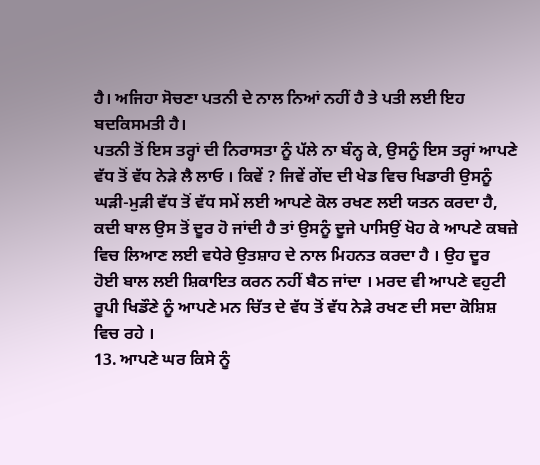ਹੈ। ਅਜਿਹਾ ਸੋਚਣਾ ਪਤਨੀ ਦੇ ਨਾਲ ਨਿਆਂ ਨਹੀਂ ਹੈ ਤੇ ਪਤੀ ਲਈ ਇਹ ਬਦਕਿਸਮਤੀ ਹੈ।
ਪਤਨੀ ਤੋਂ ਇਸ ਤਰ੍ਹਾਂ ਦੀ ਨਿਰਾਸਤਾ ਨੂੰ ਪੱਲੇ ਨਾ ਬੰਨ੍ਹ ਕੇ, ਉਸਨੂੰ ਇਸ ਤਰ੍ਹਾਂ ਆਪਣੇ ਵੱਧ ਤੋਂ ਵੱਧ ਨੇੜੇ ਲੈ ਲਾਓ । ਕਿਵੇਂ ? ਜਿਵੇਂ ਗੇਂਦ ਦੀ ਖੇਡ ਵਿਚ ਖਿਡਾਰੀ ਉਸਨੂੰ ਘੜੀ-ਮੁੜੀ ਵੱਧ ਤੋਂ ਵੱਧ ਸਮੇਂ ਲਈ ਆਪਣੇ ਕੋਲ ਰਖਣ ਲਈ ਯਤਨ ਕਰਦਾ ਹੈ, ਕਦੀ ਬਾਲ ਉਸ ਤੋਂ ਦੂਰ ਹੋ ਜਾਂਦੀ ਹੈ ਤਾਂ ਉਸਨੂੰ ਦੂਜੇ ਪਾਸਿਉਂ ਖੋਹ ਕੇ ਆਪਣੇ ਕਬਜ਼ੇ ਵਿਚ ਲਿਆਣ ਲਈ ਵਧੇਰੇ ਉਤਸ਼ਾਹ ਦੇ ਨਾਲ ਮਿਹਨਤ ਕਰਦਾ ਹੈ । ਉਹ ਦੂਰ ਹੋਈ ਬਾਲ ਲਈ ਸ਼ਿਕਾਇਤ ਕਰਨ ਨਹੀਂ ਬੈਠ ਜਾਂਦਾ । ਮਰਦ ਵੀ ਆਪਣੇ ਵਹੁਟੀ ਰੂਪੀ ਖਿਡੌਣੇ ਨੂੰ ਆਪਣੇ ਮਨ ਚਿੱਤ ਦੇ ਵੱਧ ਤੋਂ ਵੱਧ ਨੇੜੇ ਰਖਣ ਦੀ ਸਦਾ ਕੋਸ਼ਿਸ਼ ਵਿਚ ਰਹੇ ।
13. ਆਪਣੇ ਘਰ ਕਿਸੇ ਨੂੰ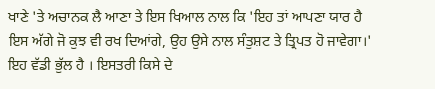ਖਾਣੇ 'ਤੇ ਅਚਾਨਕ ਲੈ ਆਣਾ ਤੇ ਇਸ ਖਿਆਲ ਨਾਲ ਕਿ 'ਇਹ ਤਾਂ ਆਪਣਾ ਯਾਰ ਹੈ ਇਸ ਅੱਗੇ ਜੋ ਕੁਝ ਵੀ ਰਖ ਦਿਆਂਗੇ, ਉਹ ਉਸੇ ਨਾਲ ਸੰਤੁਸ਼ਟ ਤੇ ਤ੍ਰਿਪਤ ਹੋ ਜਾਵੇਗਾ।' ਇਹ ਵੱਡੀ ਭੁੱਲ ਹੈ । ਇਸਤਰੀ ਕਿਸੇ ਦੇ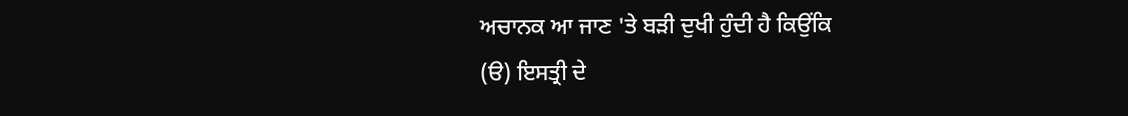ਅਚਾਨਕ ਆ ਜਾਣ 'ਤੇ ਬੜੀ ਦੁਖੀ ਹੁੰਦੀ ਹੈ ਕਿਉਂਕਿ
(ੳ) ਇਸਤ੍ਰੀ ਦੇ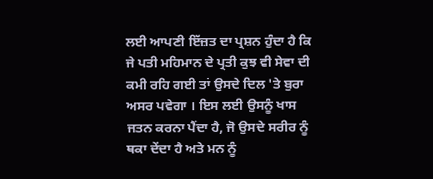ਲਈ ਆਪਣੀ ਇੱਜ਼ਤ ਦਾ ਪ੍ਰਸ਼ਨ ਹੁੰਦਾ ਹੈ ਕਿ ਜੇ ਪਤੀ ਮਹਿਮਾਨ ਦੇ ਪ੍ਰਤੀ ਕੁਝ ਵੀ ਸੇਵਾ ਦੀ ਕਮੀ ਰਹਿ ਗਈ ਤਾਂ ਉਸਦੇ ਦਿਲ 'ਤੇ ਬੁਰਾ ਅਸਰ ਪਵੇਗਾ । ਇਸ ਲਈ ਉਸਨੂੰ ਖਾਸ ਜਤਨ ਕਰਨਾ ਪੈਂਦਾ ਹੈ, ਜੋ ਉਸਦੇ ਸਰੀਰ ਨੂੰ ਥਕਾ ਦੇਂਦਾ ਹੈ ਅਤੇ ਮਨ ਨੂੰ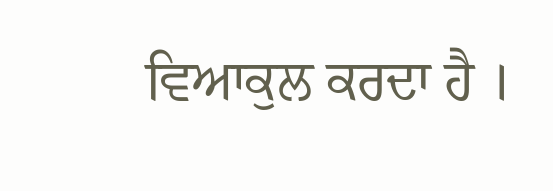ਵਿਆਕੁਲ ਕਰਦਾ ਹੈ ।